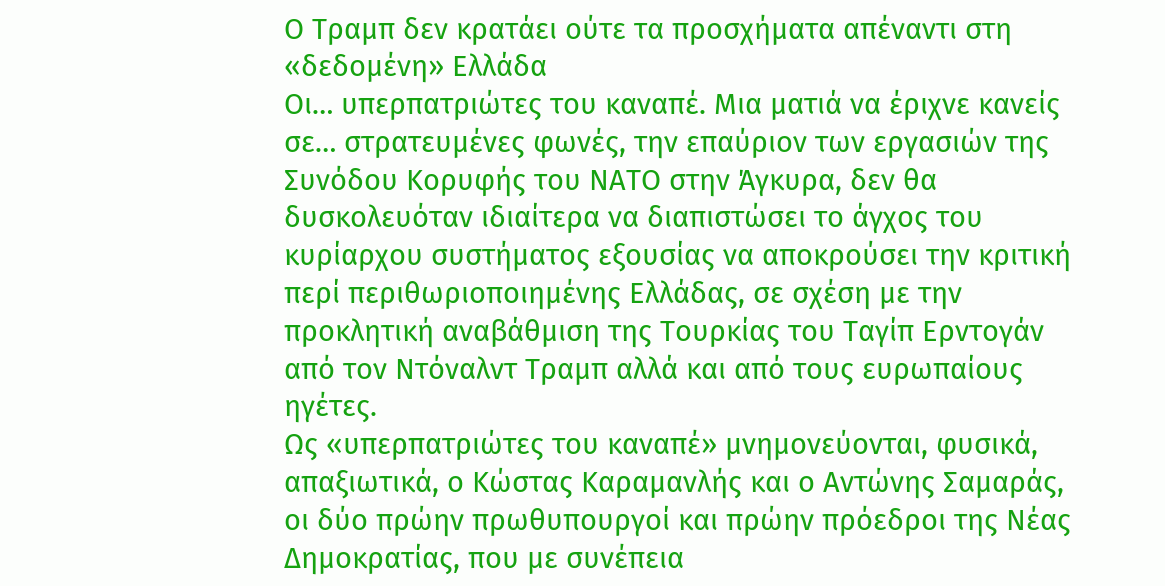Ο Τραμπ δεν κρατάει ούτε τα προσχήματα απέναντι στη «δεδομένη» Ελλάδα
Οι… υπερπατριώτες του καναπέ. Μια ματιά να έριχνε κανείς σε… στρατευμένες φωνές, την επαύριον των εργασιών της Συνόδου Κορυφής του ΝΑΤΟ στην Άγκυρα, δεν θα δυσκολευόταν ιδιαίτερα να διαπιστώσει το άγχος του κυρίαρχου συστήματος εξουσίας να αποκρούσει την κριτική περί περιθωριοποιημένης Ελλάδας, σε σχέση με την προκλητική αναβάθμιση της Τουρκίας του Ταγίπ Ερντογάν από τον Ντόναλντ Τραμπ αλλά και από τους ευρωπαίους ηγέτες.
Ως «υπερπατριώτες του καναπέ» μνημονεύονται, φυσικά, απαξιωτικά, ο Κώστας Καραμανλής και ο Αντώνης Σαμαράς, οι δύο πρώην πρωθυπουργοί και πρώην πρόεδροι της Νέας Δημοκρατίας, που με συνέπεια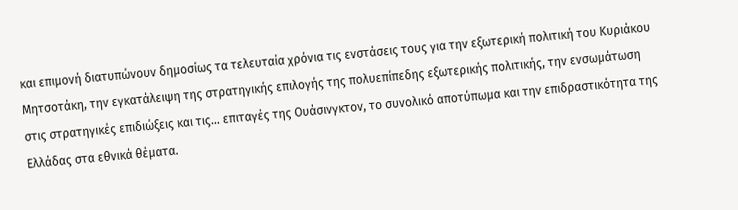και επιμονή διατυπώνουν δημοσίως τα τελευταία χρόνια τις ενστάσεις τους για την εξωτερική πολιτική του Κυριάκου Μητσοτάκη, την εγκατάλειψη της στρατηγικής επιλογής της πολυεπίπεδης εξωτερικής πολιτικής, την ενσωμάτωση στις στρατηγικές επιδιώξεις και τις… επιταγές της Ουάσινγκτον, το συνολικό αποτύπωμα και την επιδραστικότητα της Ελλάδας στα εθνικά θέματα.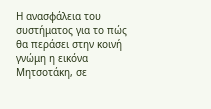Η ανασφάλεια του συστήματος για το πώς θα περάσει στην κοινή γνώμη η εικόνα Μητσοτάκη, σε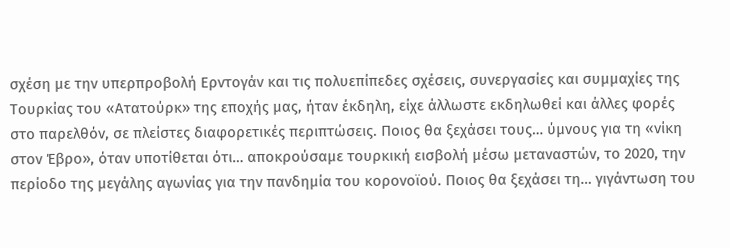σχέση με την υπερπροβολή Ερντογάν και τις πολυεπίπεδες σχέσεις, συνεργασίες και συμμαχίες της Τουρκίας του «Ατατούρκ» της εποχής μας, ήταν έκδηλη, είχε άλλωστε εκδηλωθεί και άλλες φορές στο παρελθόν, σε πλείστες διαφορετικές περιπτώσεις. Ποιος θα ξεχάσει τους… ύμνους για τη «νίκη στον Έβρο», όταν υποτίθεται ότι… αποκρούσαμε τουρκική εισβολή μέσω μεταναστών, το 2020, την περίοδο της μεγάλης αγωνίας για την πανδημία του κορονοϊού. Ποιος θα ξεχάσει τη… γιγάντωση του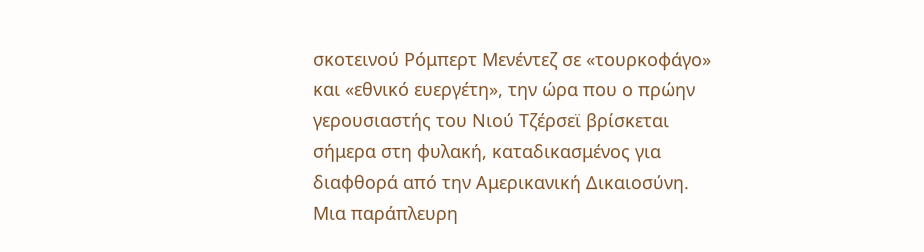σκοτεινού Ρόμπερτ Μενέντεζ σε «τουρκοφάγο» και «εθνικό ευεργέτη», την ώρα που ο πρώην γερουσιαστής του Νιού Τζέρσεϊ βρίσκεται σήμερα στη φυλακή, καταδικασμένος για διαφθορά από την Αμερικανική Δικαιοσύνη.
Μια παράπλευρη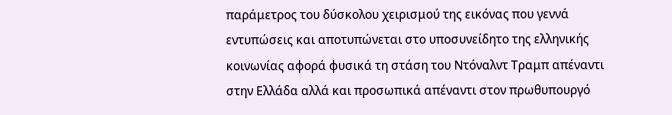παράμετρος του δύσκολου χειρισμού της εικόνας που γεννά εντυπώσεις και αποτυπώνεται στο υποσυνείδητο της ελληνικής κοινωνίας αφορά φυσικά τη στάση του Ντόναλντ Τραμπ απέναντι στην Ελλάδα αλλά και προσωπικά απέναντι στον πρωθυπουργό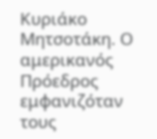Κυριάκο Μητσοτάκη. Ο αμερικανός Πρόεδρος εμφανιζόταν τους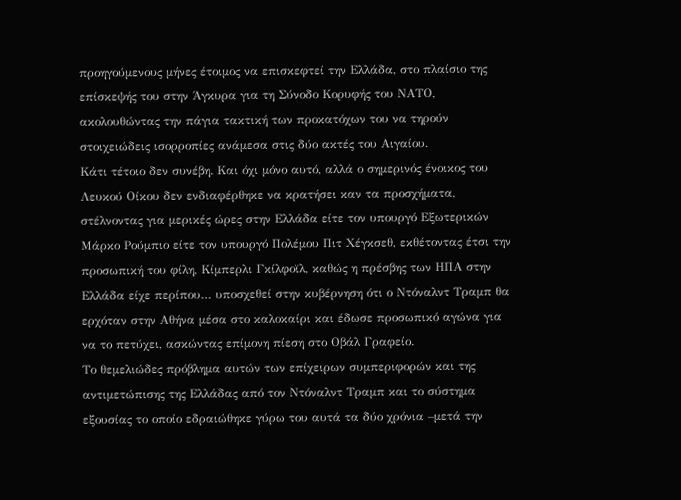προηγούμενους μήνες έτοιμος να επισκεφτεί την Ελλάδα, στο πλαίσιο της επίσκεψής του στην Άγκυρα για τη Σύνοδο Κορυφής του ΝΑΤΟ, ακολουθώντας την πάγια τακτική των προκατόχων του να τηρούν στοιχειώδεις ισορροπίες ανάμεσα στις δύο ακτές του Αιγαίου.
Κάτι τέτοιο δεν συνέβη. Και όχι μόνο αυτό, αλλά ο σημερινός ένοικος του Λευκού Οίκου δεν ενδιαφέρθηκε να κρατήσει καν τα προσχήματα, στέλνοντας για μερικές ώρες στην Ελλάδα είτε τον υπουργό Εξωτερικών Μάρκο Ρούμπιο είτε τον υπουργό Πολέμου Πιτ Χέγκσεθ, εκθέτοντας έτσι την προσωπική του φίλη, Κίμπερλι Γκίλφοϊλ, καθώς η πρέσβης των ΗΠΑ στην Ελλάδα είχε περίπου… υποσχεθεί στην κυβέρνηση ότι ο Ντόναλντ Τραμπ θα ερχόταν στην Αθήνα μέσα στο καλοκαίρι και έδωσε προσωπικό αγώνα για να το πετύχει, ασκώντας επίμονη πίεση στο Οβάλ Γραφείο.
Το θεμελιώδες πρόβλημα αυτών των επίχειρων συμπεριφορών και της αντιμετώπισης της Ελλάδας από τον Ντόναλντ Τραμπ και το σύστημα εξουσίας το οποίο εδραιώθηκε γύρω του αυτά τα δύο χρόνια –μετά την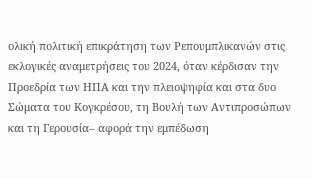ολική πολιτική επικράτηση των Ρεπουμπλικανών στις εκλογικές αναμετρήσεις του 2024, όταν κέρδισαν την Προεδρία των ΗΠΑ και την πλειοψηφία και στα δυο Σώματα του Κογκρέσου, τη Βουλή των Αντιπροσώπων και τη Γερουσία– αφορά την εμπέδωση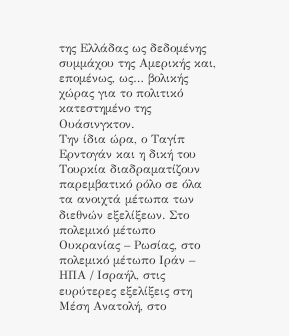της Ελλάδας ως δεδομένης συμμάχου της Αμερικής και, επομένως, ως… βολικής χώρας για το πολιτικό κατεστημένο της Ουάσινγκτον.
Την ίδια ώρα, ο Ταγίπ Ερντογάν και η δική του Τουρκία διαδραματίζουν παρεμβατικό ρόλο σε όλα τα ανοιχτά μέτωπα των διεθνών εξελίξεων. Στο πολεμικό μέτωπο Ουκρανίας – Ρωσίας, στο πολεμικό μέτωπο Ιράν – ΗΠΑ / Ισραήλ, στις ευρύτερες εξελίξεις στη Μέση Ανατολή, στο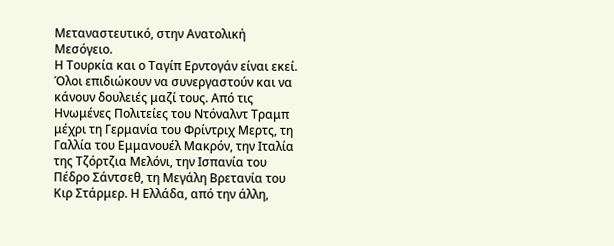Μεταναστευτικό, στην Ανατολική Μεσόγειο.
Η Τουρκία και ο Ταγίπ Ερντογάν είναι εκεί. Όλοι επιδιώκουν να συνεργαστούν και να κάνουν δουλειές μαζί τους. Από τις Ηνωμένες Πολιτείες του Ντόναλντ Τραμπ μέχρι τη Γερμανία του Φρίντριχ Μερτς, τη Γαλλία του Εμμανουέλ Μακρόν, την Ιταλία της Τζόρτζια Μελόνι, την Ισπανία του Πέδρο Σάντσεθ, τη Μεγάλη Βρετανία του Κιρ Στάρμερ. Η Ελλάδα, από την άλλη,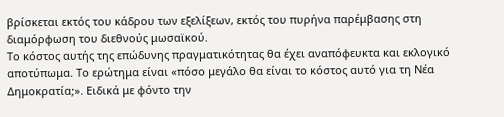βρίσκεται εκτός του κάδρου των εξελίξεων, εκτός του πυρήνα παρέμβασης στη διαμόρφωση του διεθνούς μωσαϊκού.
Το κόστος αυτής της επώδυνης πραγματικότητας θα έχει αναπόφευκτα και εκλογικό αποτύπωμα. Το ερώτημα είναι «πόσο μεγάλο θα είναι το κόστος αυτό για τη Νέα Δημοκρατία;». Ειδικά με φόντο την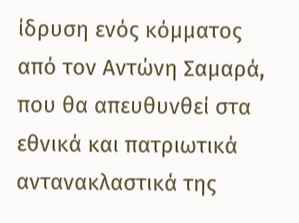ίδρυση ενός κόμματος από τον Αντώνη Σαμαρά, που θα απευθυνθεί στα εθνικά και πατριωτικά αντανακλαστικά της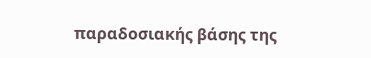παραδοσιακής βάσης της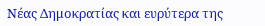Νέας Δημοκρατίας και ευρύτερα της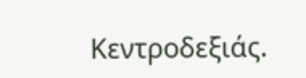Κεντροδεξιάς.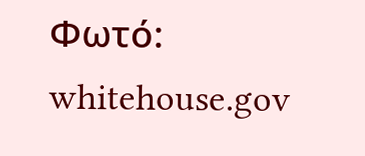Φωτό: whitehouse.gov